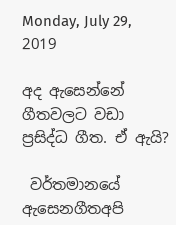Monday, July 29, 2019

අද ඇසෙන්නේ ගීතවලට වඩා ප්‍රසිද්ධ ගීත. ඒ ඇයි?

 වර්තමානයේ ඇසෙනගීතඅපි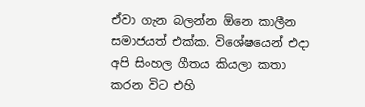ඒවා ගැන බලන්න ඕනෙ කාලීන සමාජයත් එක්ක. විශේෂයෙන් එදා අපි සිංහල ගීතය කියලා කතා කරන විට එහි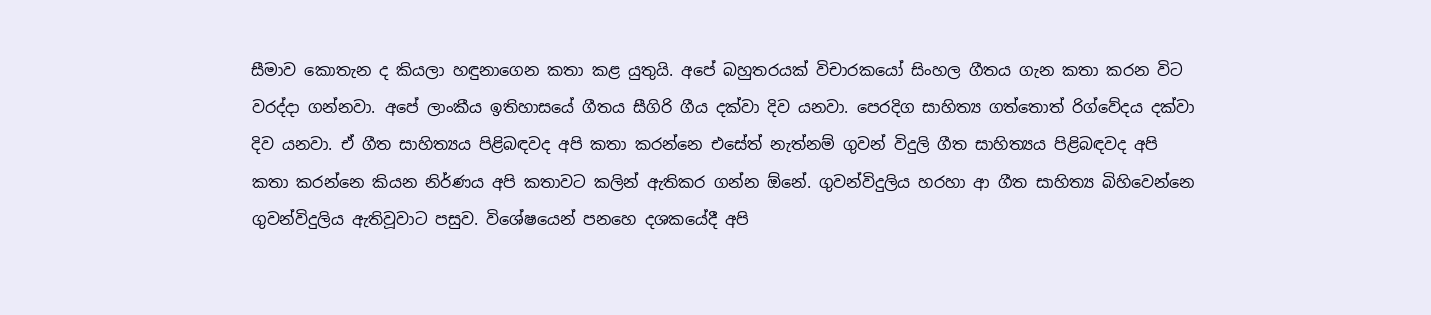සීමාව කොතැන ද කියලා හඳුනාගෙන කතා කළ යුතුයි. අපේ බහුතරයක් විචාරකයෝ සිංහල ගීතය ගැන කතා කරන විට වරද්දා ගන්නවා. අපේ ලාංකීය ඉතිහාසයේ ගීතය සීගිරි ගීය දක්වා දිව යනවා. පෙරදිග සාහිත්‍ය ගත්තොත් රිග්වේදය දක්වා දිව යනවා. ඒ ගීත සාහිත්‍යය පිළිබඳවද අපි කතා කරන්නෙ එසේත් නැත්නම් ගුවන් විදුලි ගීත සාහිත්‍යය පිළිබඳවද අපි කතා කරන්නෙ කියන නිර්ණය අපි කතාවට කලින් ඇතිකර ගන්න ඕනේ. ගුවන්විදුලිය හරහා ආ ගීත සාහිත්‍ය බිහිවෙන්නෙ ගුවන්විදුලිය ඇතිවූවාට පසුව. විශේෂයෙන් පනහෙ දශකයේදී අපි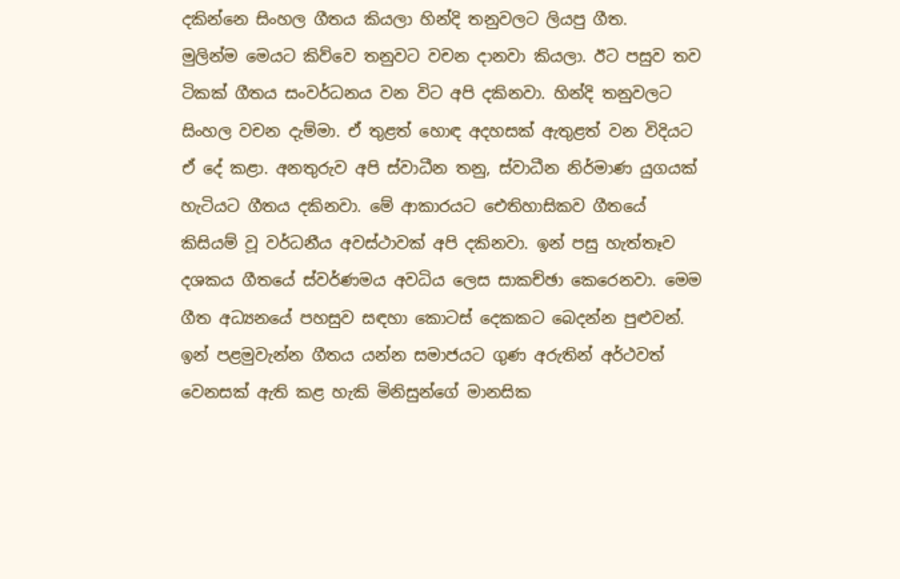දකින්නෙ සිංහල ගීතය කියලා හින්දි තනුවලට ලියපු ගීත.
මුලින්ම මෙයට කිව්වෙ තනුවට වචන දානවා කියලා. ඊට පසුව තව ටිකක් ගීතය සංවර්ධනය වන විට අපි දකිනවා. හින්දි තනුවලට සිංහල වචන දැම්මා. ඒ තුළත් හොඳ අදහසක් ඇතුළත් වන විදියට ඒ දේ කළා. අනතුරුව අපි ස්වාධීන තනු, ස්වාධීන නිර්මාණ යුගයක් හැටියට ගීතය දකිනවා. මේ ආකාරයට ඓතිහාසිකව ගීතයේ කිසියම් වූ වර්ධනීය අවස්ථාවක් අපි දකිනවා. ඉන් පසු හැත්තෑව දශකය ගීතයේ ස්වර්ණමය අවධිය ලෙස සාකච්ඡා කෙරෙනවා. මෙම ගීත අධ්‍යනයේ පහසුව සඳහා කොටස් දෙකකට බෙදන්න පුළුවන්. ඉන් පළමුවැන්න ගීතය යන්න සමාජයට ගුණ අරුතින් අර්ථවත් වෙනසක් ඇති කළ හැකි මිනිසුන්ගේ මානසික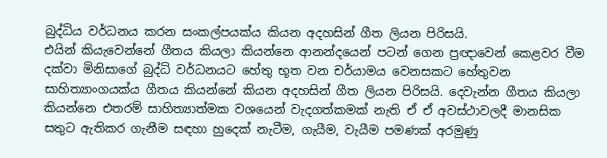බුද්ධිය වර්ධනය කරන සංකල්පයක්ය කියන අදහසින් ගීත ලියන පිරිසයි.
එයින් කියැවෙන්නේ ගීතය කියලා කියන්නෙ ආනන්දයෙන් පටන් ගෙන ප්‍රඥාවෙන් කෙළවර වීම දක්වා මිනිසාගේ බුද්ධි වර්ධනයට හේතු භූත වන චර්යාමය වෙනසකට හේතුවන සාහිත්‍යාංගයක්ය ගීතය කියන්නේ කියන අදහසින් ගීත ලියන පිරිසයි. දෙවැන්න ගීතය කියලා කියන්නෙ එතරම් සාහිත්‍යාත්මක වශයෙන් වැදගත්කමක් නැති ඒ ඒ අවස්ථාවලදී මානසික සතුට ඇතිකර ගැනීම සඳහා හුදෙක් නැටීම, ගැයීම, වැයීම පමණක් අරමුණු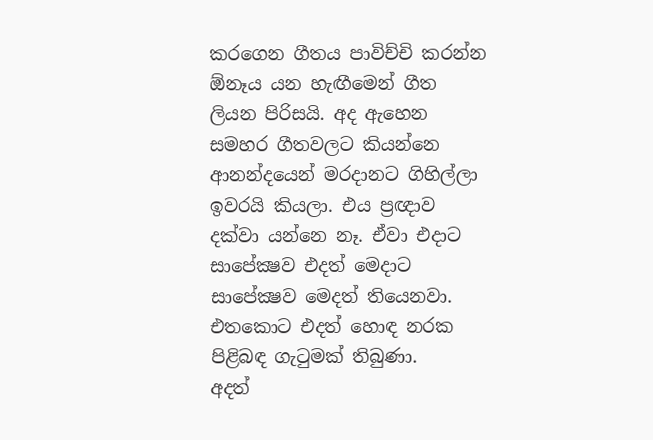කරගෙන ගීතය පාවිච්චි කරන්න ඕනෑය යන හැඟීමෙන් ගීත ලියන පිරිසයි. අද ඇහෙන සමහර ගීතවලට කියන්නෙ ආනන්දයෙන් මරදානට ගිහිල්ලා ඉවරයි කියලා. එය ප්‍රඥාව දක්වා යන්නෙ නෑ. ඒවා එදාට සාපේක්‍ෂව එදත් මෙදාට සාපේක්‍ෂව මෙදත් තියෙනවා. එතකොට එදත් හොඳ නරක පිළිබඳ ගැටුමක් තිබුණා.
අදත්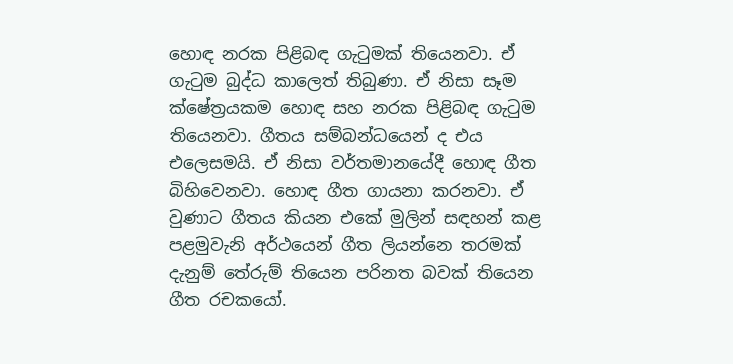හොඳ නරක පිළිබඳ ගැටුමක් තියෙනවා. ඒ ගැටුම බුද්ධ කාලෙත් තිබුණා. ඒ නිසා සෑම ක්ෂේත්‍රයකම හොඳ සහ නරක පිළිබඳ ගැටුම තියෙනවා. ගීතය සම්බන්ධයෙන් ද එය එලෙසමයි. ඒ නිසා වර්තමානයේදී හොඳ ගීත බිහිවෙනවා. හොඳ ගීත ගායනා කරනවා. ඒ වුණාට ගීතය කියන එකේ මුලින් සඳහන් කළ පළමුවැනි අර්ථයෙන් ගීත ලියන්නෙ තරමක් දැනුම් තේරුම් තියෙන පරිනත බවක් තියෙන ගීත රචකයෝ.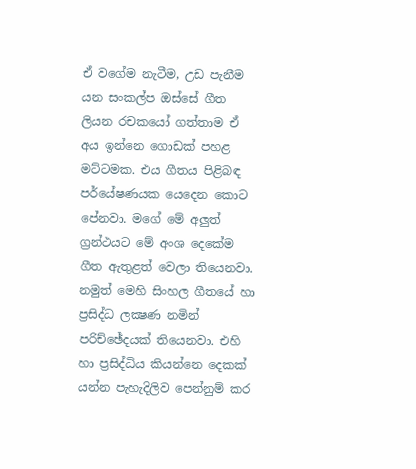ඒ වගේම නැටීම, උඩ පැනීම යන සංකල්ප ඔස්සේ ගීත ලියන රචකයෝ ගත්තාම ඒ අය ඉන්නෙ ගොඩක් පහළ මට්ටමක. එය ගීතය පිළිබඳ පර්යේෂණයක යෙදෙන කොට පේනවා. මගේ මේ අලුත් ග්‍රන්ථයට මේ අංශ දෙකේම ගීත ඇතුළත් වෙලා තියෙනවා.
නමුත් මෙහි සිංහල ගීතයේ හා ප්‍රසිද්ධ ලක්‍ෂණ නමින් පරිච්ඡේදයක් තියෙනවා. එහි හා ප්‍රසිද්ධිය කියන්නෙ දෙකක් යන්න පැහැදිලිව පෙන්නුම් කර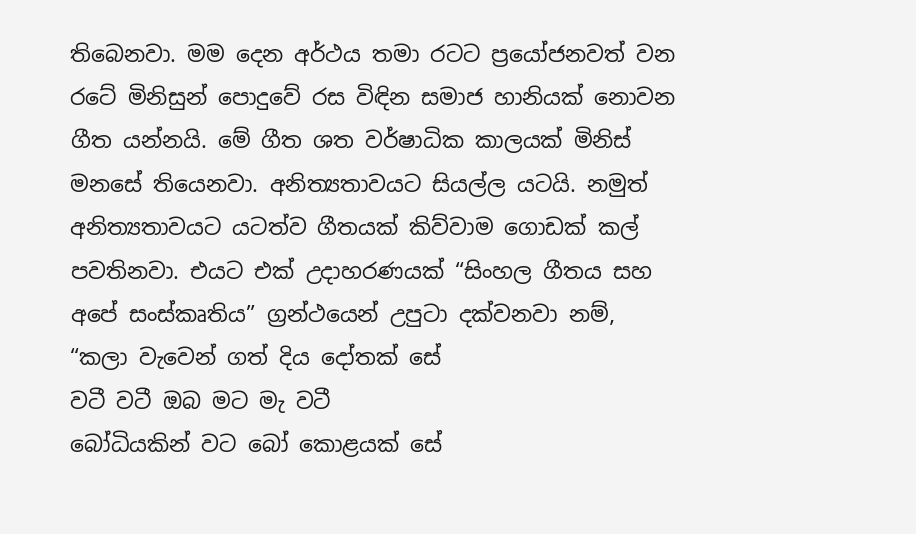තිබෙනවා. මම දෙන අර්ථය තමා රටට ප්‍රයෝජනවත් වන රටේ මිනිසුන් පොදුවේ රස විඳින සමාජ හානියක් නොවන ගීත යන්නයි. මේ ගීත ශත වර්ෂාධික කාලයක් මිනිස් මනසේ තියෙනවා. අනිත්‍යතාවයට සියල්ල යටයි. නමුත් අනිත්‍යතාවයට යටත්ව ගීතයක් කිව්වාම ගොඩක් කල් පවතිනවා. එයට එක් උදාහරණයක් “සිංහල ගීතය සහ අපේ සංස්කෘතිය” ග්‍රන්ථයෙන් උපුටා දක්වනවා නම්,
“කලා වැවෙන් ගත් දිය දෝතක් සේ
වටී වටී ඔබ මට මැ වටී
බෝධියකින් වට බෝ කොළයක් සේ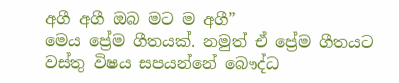අගී අගී ඔබ මට ම අගී”
මෙය ප්‍රේම ගීතයක්. නමුත් ඒ ප්‍රේම ගීතයට වස්තු විෂය සපයන්නේ බෞද්ධ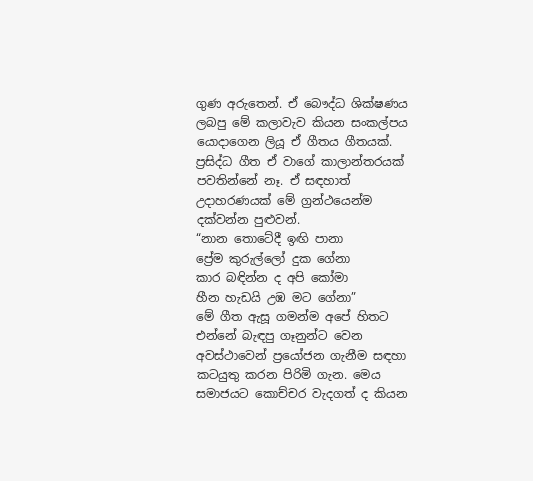ගුණ අරුතෙන්. ඒ බෞද්ධ ශික්ෂණය ලබපු මේ කලාවැව කියන සංකල්පය යොදාගෙන ලියූ ඒ ගීතය ගීතයක්. ප්‍රසිද්ධ ගීත ඒ වාගේ කාලාන්තරයක් පවතින්නේ නෑ. ඒ සඳහාත් උදාහරණයක් මේ ග්‍රන්ථයෙන්ම දක්වන්න පුළුවන්.
“නාන තොටේදී ඉඟි පානා
ප්‍රේම කුරුල්ලෝ දුක ගේනා
කාර බඳින්න ද අපි කෝමා
හීන හැඩයි උඹ මට ගේනා”
මේ ගීත ඇසූ ගමන්ම අපේ හිතට එන්නේ බැඳපු ගෑනුන්ට වෙන අවස්ථාවෙන් ප්‍රයෝජන ගැනීම සඳහා කටයුතු කරන පිරිමි ගැන. මෙය සමාජයට කොච්චර වැදගත් ද කියන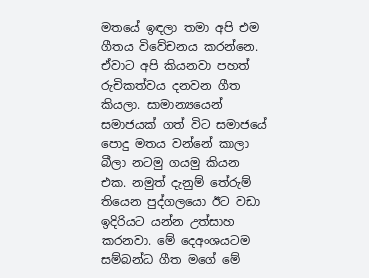මතයේ ඉඳලා තමා අපි එම ගීතය විවේචනය කරන්නෙ. ඒවාට අපි කියනවා පහත් රුචිකත්වය දනවන ගීත කියලා. සාමාන්‍යයෙන් සමාජයක් ගත් විට සමාජයේ පොදු මතය වන්නේ කාලා බීලා නටමු ගයමු කියන එක. නමුත් දැනුම් තේරුම් තියෙන පුද්ගලයො ඊට වඩා ඉදිරියට යන්න උත්සාහ කරනවා. මේ දෙඅංශයටම සම්බන්ධ ගීත මගේ මේ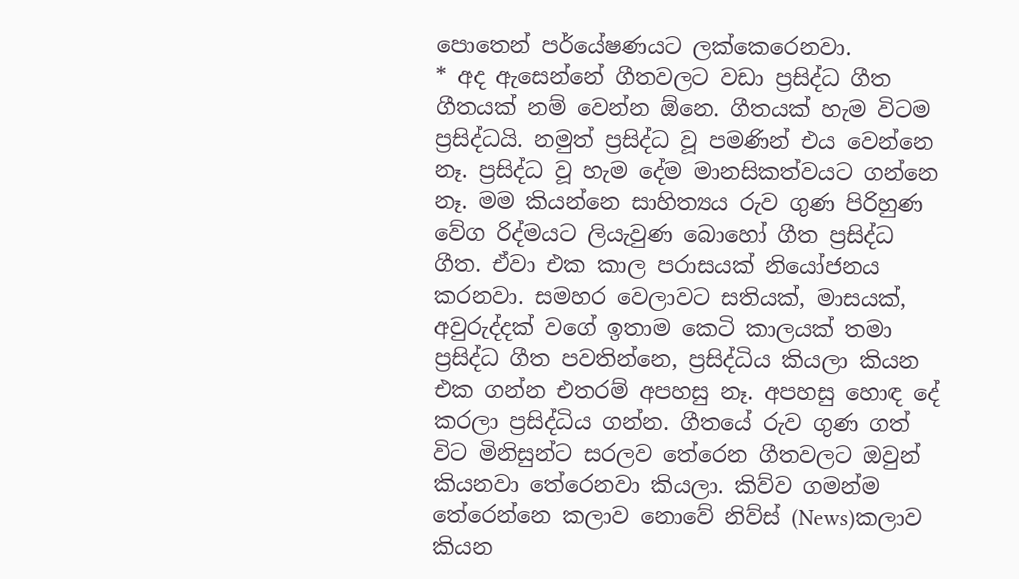පොතෙන් පර්යේෂණයට ලක්කෙරෙනවා.
* අද ඇසෙන්නේ ගීතවලට වඩා ප්‍රසිද්ධ ගීත
ගීතයක් නම් වෙන්න ඕනෙ. ගීතයක් හැම විටම ප්‍රසිද්ධයි. නමුත් ප්‍රසිද්ධ වූ පමණින් එය වෙන්නෙ නෑ. ප්‍රසිද්ධ වූ හැම දේම මානසිකත්වයට ගන්නෙ නෑ. මම කියන්නෙ සාහිත්‍යය රුව ගුණ පිරිහුණ වේග රිද්මයට ලියැවුණ බොහෝ ගීත ප්‍රසිද්ධ ගීත. ඒවා එක කාල පරාසයක් නියෝජනය කරනවා. සමහර වෙලාවට සතියක්, මාසයක්, අවුරුද්දක් වගේ ඉතාම කෙටි කාලයක් තමා ප්‍රසිද්ධ ගීත පවතින්නෙ, ප්‍රසිද්ධිය කියලා කියන එක ගන්න එතරම් අපහසු නෑ. අපහසු හොඳ දේ කරලා ප්‍රසිද්ධිය ගන්න. ගීතයේ රුව ගුණ ගත් විට මිනිසුන්ට සරලව තේරෙන ගීතවලට ඔවුන් කියනවා තේරෙනවා කියලා. කිව්ව ගමන්ම තේරෙන්නෙ කලාව නොවේ නිව්ස් (News)කලාව කියන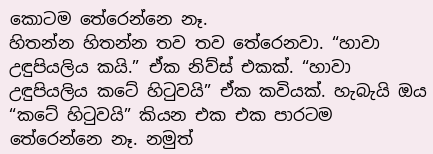කොටම තේරෙන්නෙ නෑ.
හිතන්න හිතන්න තව තව තේරෙනවා. “හාවා උඳුපියලිය කයි.” ඒක නිව්ස් එකක්. “හාවා උඳුපියලිය කටේ හිටුවයි” ඒක කවියක්. හැබැයි ඔය “කටේ හිටුවයි” කියන එක එක පාරටම තේරෙන්නෙ නෑ. නමුත්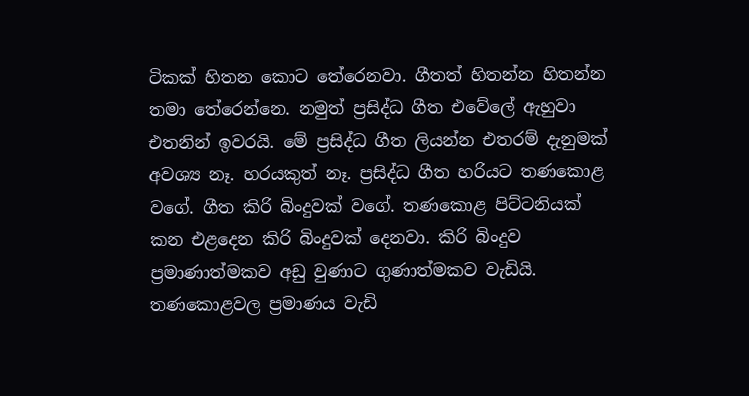ටිකක් හිතන කොට තේරෙනවා. ගීතත් හිතන්න හිතන්න තමා තේරෙන්නෙ. නමුත් ප්‍රසිද්ධ ගීත එවේලේ ඇහුවා එතනින් ඉවරයි. මේ ප්‍රසිද්ධ ගීත ලියන්න එතරම් දැනුමක් අවශ්‍ය නෑ. හරයකුත් නෑ. ප්‍රසිද්ධ ගීත හරියට තණකොළ වගේ. ගීත කිරි බිංදුවක් වගේ. තණකොළ පිට්ටනියක් කන එළදෙන කිරි බිංදුවක් දෙනවා. කිරි බිංදුව ප්‍රමාණාත්මකව අඩු වුණාට ගුණාත්මකව වැඩියි. තණකොළවල ප්‍රමාණය වැඩි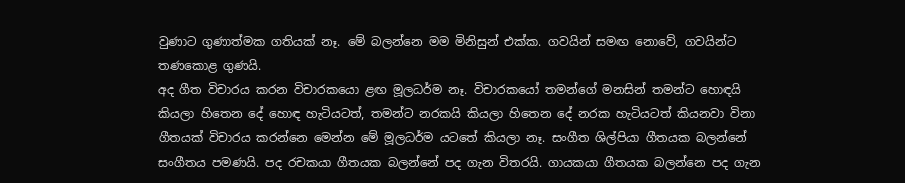වුණාට ගුණාත්මක ගතියක් නෑ. මේ බලන්නෙ මම මිනිසුන් එක්ක. ගවයින් සමඟ නොවේ, ගවයින්ට තණකොළ ගුණයි.
අද ගීත විචාරය කරන විචාරකයො ළඟ මූලධර්ම නෑ. විචාරකයෝ තමන්ගේ මනසින් තමන්ට හොඳයි කියලා හිතෙන දේ හොඳ හැටියටත්, තමන්ට නරකයි කියලා හිතෙන දේ නරක හැටියටත් කියනවා විනා ගීතයක් විචාරය කරන්නෙ මෙන්න මේ මූලධර්ම යටතේ කියලා නෑ. සංගීත ශිල්පියා ගීතයක බලන්නේ සංගීතය පමණයි. පද රචකයා ගීතයක බලන්නේ පද ගැන විතරයි. ගායකයා ගීතයක බලන්නෙ පද ගැන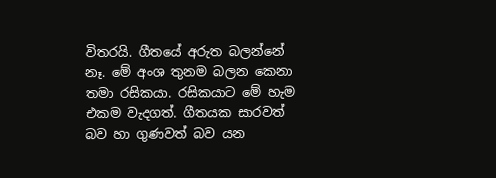විතරයි. ගීතයේ අරුත බලන්නේ නෑ. මේ අංශ තුනම බලන කෙනා තමා රසිකයා. රසිකයාට මේ හැම එකම වැදගත්. ගීතයක සාරවත් බව හා ගුණවත් බව යන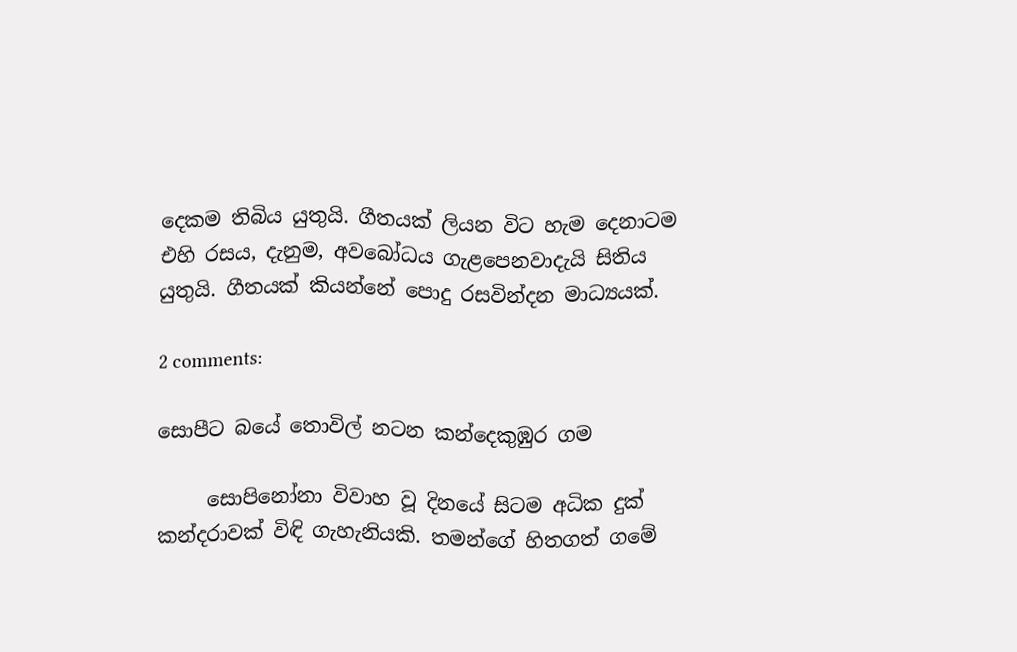දෙකම තිබිය යුතුයි. ගීතයක් ලියන විට හැම දෙනාටම එහි රසය, දැනුම, අවබෝධය ගැළපෙනවාදැයි සිතිය යුතුයි. ගීතයක් කියන්නේ පොදු රසවින්දන මාධ්‍යයක්.

2 comments:

සොපීට බයේ තොවිල් නටන කන්දෙකුඹුර ගම

     සොපිනෝනා විවාහ වූ දිනයේ සිටම අධික දුක් කන්දරාවක් විඳි ගැහැනියකි. තමන්ගේ හිතගත් ගමේ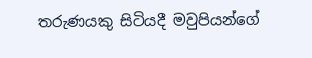තරුණයකු සිටියදී මවුපියන්ගේ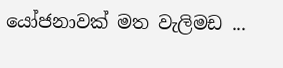යෝජනාවක් මත වැලිමඩ ...